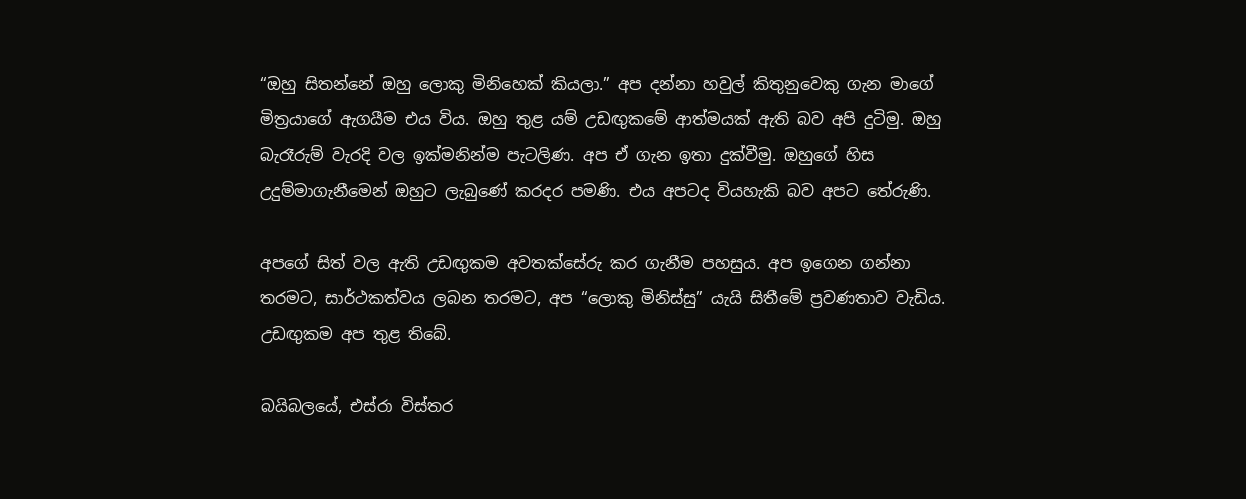“ඔහු සිතන්නේ ඔහු ලොකු මිනිහෙක් කියලා.” අප දන්නා හවුල් කිතුනුවෙකු ගැන මාගේ මිත්‍රයාගේ ඇගයීම එය විය. ඔහු තුළ යම් උඩඟුකමේ ආත්මයක් ඇති බව අපි දුටිමු. ඔහු බැරෑරුම් වැරදි වල ඉක්මනින්ම පැටලිණ. අප ඒ ගැන ඉතා දුක්වීමු. ඔහුගේ හිස උදුම්මාගැනීමෙන් ඔහුට ලැබුණේ කරදර පමණි. එය අපටද වියහැකි බව අපට තේරුණි.

අපගේ සිත් වල ඇති උඩඟුකම අවතක්සේරු කර ගැනීම පහසුය. අප ඉගෙන ගන්නා තරමට, සාර්ථකත්වය ලබන තරමට, අප “ලොකු මිනිස්සු” යැයි සිතීමේ ප්‍රවණතාව වැඩිය. උඩඟුකම අප තුළ තිබේ.

බයිබලයේ, එස්රා විස්තර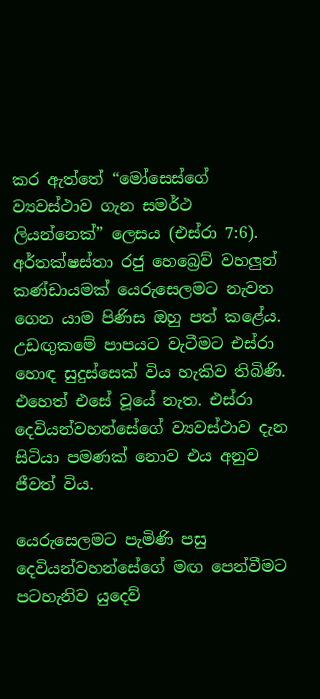කර ඇත්තේ “මෝසෙස්ගේ ව්‍යවස්ථාව ගැන සමර්ථ ලියන්නෙක්” ලෙසය (එස්රා 7:6). අර්තක්ෂස්තා රජු හෙබ්‍රෙව් වහලුන් කණ්ඩායමක් යෙරුසෙලමට නැවත ගෙන යාම පිණිස ඔහු පත් කළේය. උඩඟුකමේ පාපයට වැටීමට එස්රා හොඳ සුදුස්සෙක් විය හැකිව තිබිණි. එහෙත් එසේ වූයේ නැත. එස්රා දෙවියන්වහන්සේගේ ව්‍යවස්ථාව දැන සිටියා පමණක් නොව එය අනුව ජීවත් විය.

යෙරුසෙලමට පැමිණි පසු දෙවියන්වහන්සේගේ මඟ පෙන්වීමට පටහැනිව යුදෙව්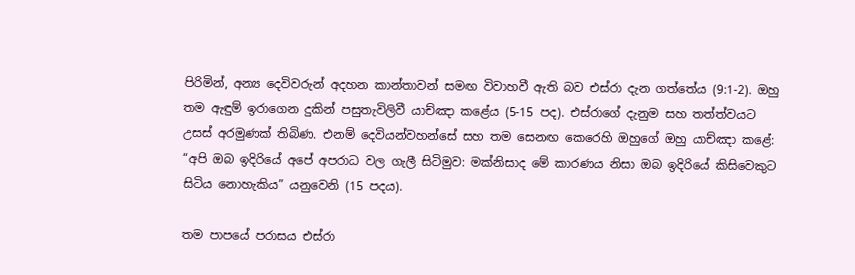පිරිමින්, අන්‍ය දෙවිවරුන් අදහන කාන්තාවන් සමඟ විවාහවී ඇති බව එස්රා දැන ගත්තේය (9:1-2). ඔහු තම ඇඳුම් ඉරාගෙන දුකින් පසුතැවිලිවී යාච්ඤා කළේය (5-15 පද). එස්රාගේ දැනුම සහ තත්ත්වයට උසස් අරමුණක් තිබිණ. එනම් දෙවියන්වහන්සේ සහ තම සෙනඟ කෙරෙහි ඔහුගේ ඔහු යාච්ඤා කළේ: “අපි ඔබ ඉදිරියේ අපේ අපරාධ වල ගැලී සිටිමුව: මක්නිසාද මේ කාරණය නිසා ඔබ ඉදිරියේ කිසිවෙකුට සිටිය නොහැකිය” යනුවෙනි (15 පදය).

තම පාපයේ පරාසය එස්රා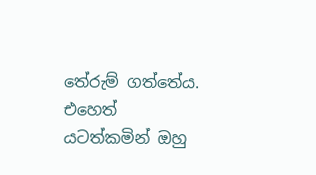තේරුම් ගත්තේය. එහෙත් යටත්කමින් ඔහු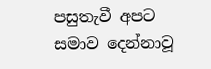පසුතැවී අපට සමාව දෙන්නාවූ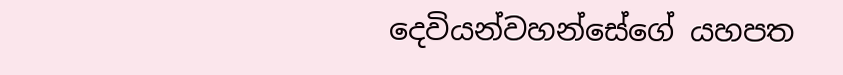දෙවියන්වහන්සේගේ යහපත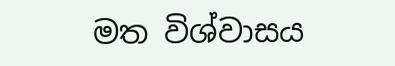මත විශ්වාසය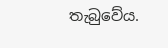තැබුවේය.